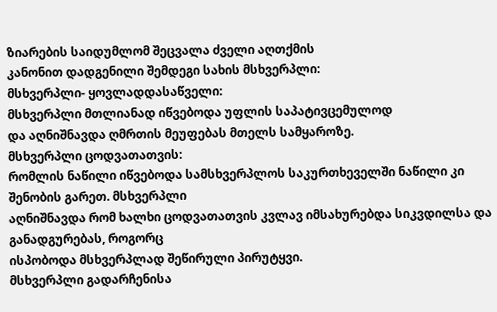ზიარების საიდუმლომ შეცვალა ძველი აღთქმის
კანონით დადგენილი შემდეგი სახის მსხვერპლი:
მსხვერპლი- ყოვლადდასაწველი:
მსხვერპლი მთლიანად იწვებოდა უფლის საპატივცემულოდ
და აღნიშნავდა ღმრთის მეუფებას მთელს სამყაროზე.
მსხვერპლი ცოდვათათვის:
რომლის ნაწილი იწვებოდა სამსხვერპლოს საკურთხეველში ნაწილი კი შენობის გარეთ. მსხვერპლი
აღნიშნავდა რომ ხალხი ცოდვათათვის კვლავ იმსახურებდა სიკვდილსა და განადგურებას, როგორც
ისპობოდა მსხვერპლად შეწირული პირუტყვი.
მსხვერპლი გადარჩენისა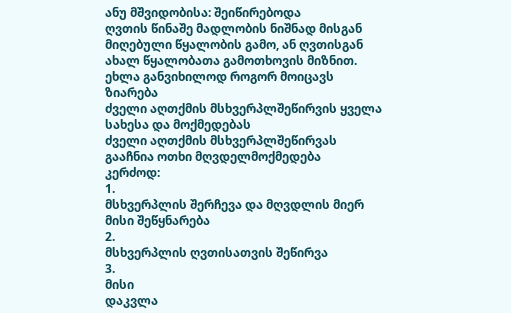ანუ მშვიდობისა: შეიწირებოდა
ღვთის წინაშე მადლობის ნიშნად მისგან მიღებული წყალობის გამო, ან ღვთისგან ახალ წყალობათა გამოთხოვის მიზნით.
ეხლა განვიხილოდ როგორ მოიცავს ზიარება
ძველი აღთქმის მსხვერპლშეწირვის ყველა სახესა და მოქმედებას
ძველი აღთქმის მსხვერპლშეწირვას გააჩნია ოთხი მღვდელმოქმედება
კერძოდ:
1.
მსხვერპლის შერჩევა და მღვდლის მიერ მისი შეწყნარება
2.
მსხვერპლის ღვთისათვის შეწირვა
3.
მისი
დაკვლა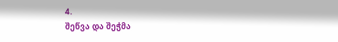4.
შეწვა და შეჭმა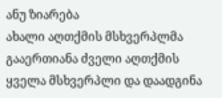ანუ ზიარება
ახალი აღთქმის მსხვერპლმა გააერთიანა ძველი აღთქმის
ყველა მსხვერპლი და დაადგინა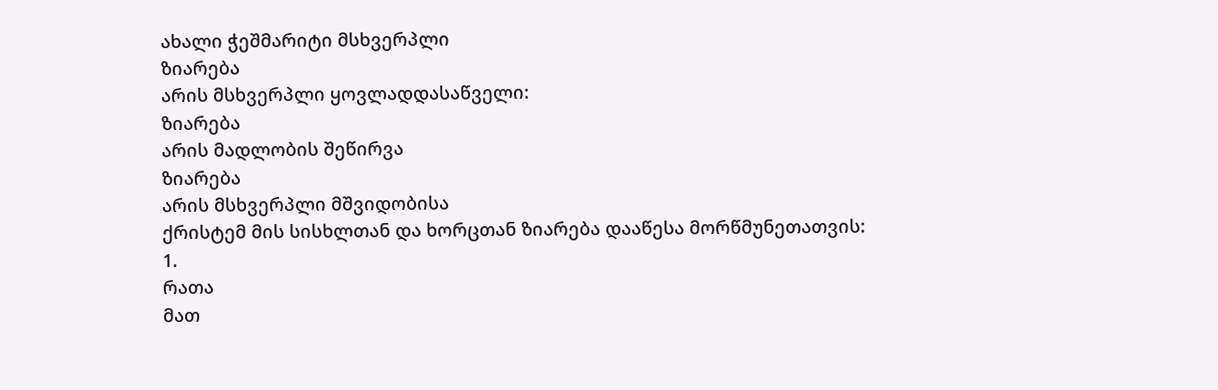ახალი ჭეშმარიტი მსხვერპლი
ზიარება
არის მსხვერპლი ყოვლადდასაწველი:
ზიარება
არის მადლობის შეწირვა
ზიარება
არის მსხვერპლი მშვიდობისა
ქრისტემ მის სისხლთან და ხორცთან ზიარება დააწესა მორწმუნეთათვის:
1.
რათა
მათ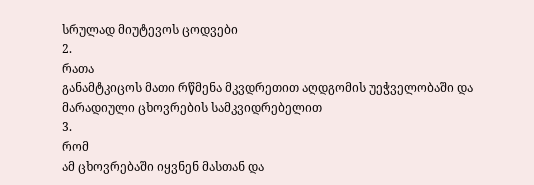სრულად მიუტევოს ცოდვები
2.
რათა
განამტკიცოს მათი რწმენა მკვდრეთით აღდგომის უეჭველობაში და მარადიული ცხოვრების სამკვიდრებელით
3.
რომ
ამ ცხოვრებაში იყვნენ მასთან და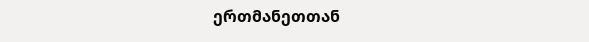ერთმანეთთან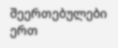შეერთებულები ერთ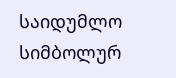საიდუმლო სიმბოლურ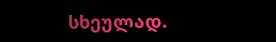სხეულად.